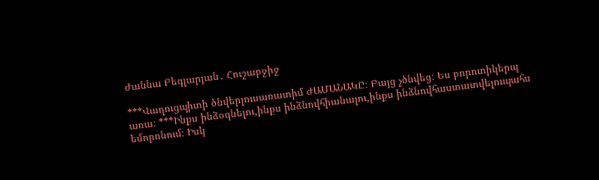Ժաննա Բեգլարյան․ Հուշաբջիջ

***Վաղուցպիտի ծնվերլուսառատիմ ԺԱՄԱՆԱԿԸ։ Բայց չծնվեց։ Ես բորոտիկերպ առա։ ***Ինքս ինձօգնելու,ինքս ինձնովհիանալու,ինքս ինձնովհաստատվելուպահս եմորոնում։ Իսկ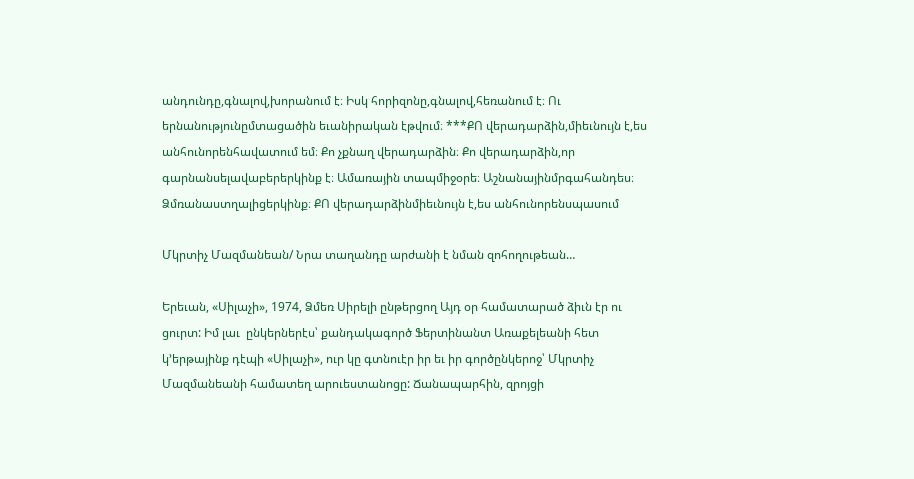անդունդը,գնալով,խորանում է։ Իսկ հորիզոնը,գնալով,հեռանում է։ Ու երնանությունըմտացածին եւանիրական էթվում։ ***ՔՈ վերադարձին,միեւնույն է,ես անհունորենհավատում եմ։ Քո չքնաղ վերադարձին։ Քո վերադարձին,որ գարնանսելավաբերերկինք է։ Ամառային տապմիջօրե։ Աշնանայինմրգահանդես։ Ձմռանաստղալիցերկինք։ ՔՈ վերադարձինմիեւնույն է,ես անհունորենսպասում

Մկրտիչ Մազմանեան/ Նրա տաղանդը արժանի է նման զոհողութեան…

Երեւան, «Սիլաչի», 1974, Ձմեռ Սիրելի ընթերցող Այդ օր համատարած ձիւն էր ու ցուրտ: Իմ լաւ  ընկերներէս՝ քանդակագործ Ֆերտինանտ Առաքելեանի հետ կ’երթայինք դէպի «Սիլաչի», ուր կը գտնուէր իր եւ իր գործընկերոջ՝ Մկրտիչ Մազմանեանի համատեղ արուեստանոցը: Ճանապարհին, զրոյցի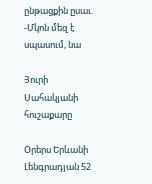ընթացքին ըսաւ. -Մկոն մեզ է սպասում, նա

Յուրի Սահակյանի հուշաքարը

Օրերս Երևանի Լենգրադյան 52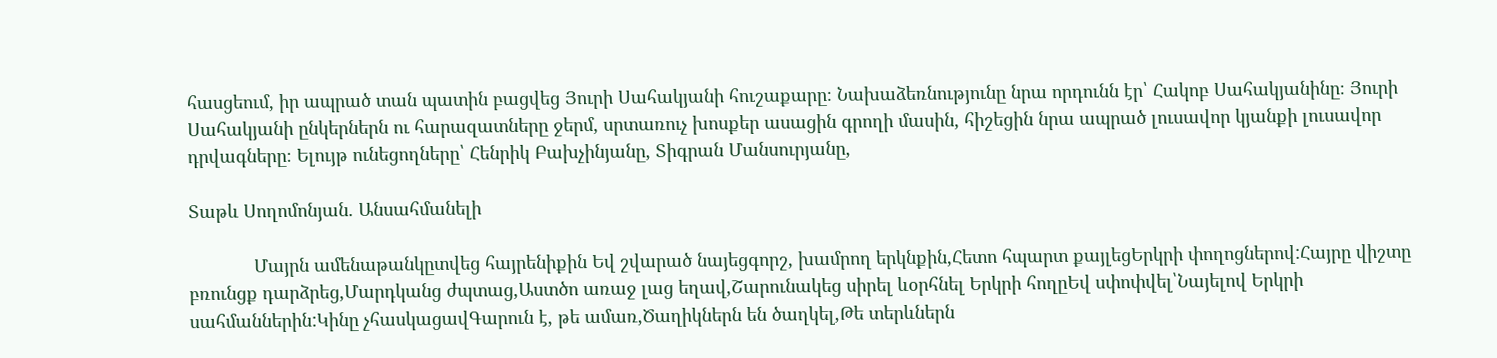հասցեում, իր ապրած տան պատին բացվեց Յուրի Սահակյանի հուշաքարը։ Նախաձեռնությունը նրա որդունն էր՝ Հակոբ Սահակյանինը։ Յուրի Սահակյանի ընկերներն ու հարազատները ջերմ, սրտառուչ խոսքեր ասացին գրողի մասին, հիշեցին նրա ապրած լուսավոր կյանքի լուսավոր դրվագները։ Ելույթ ունեցողները՝ Հենրիկ Բախչինյանը, Տիգրան Մանսուրյանը,

Տաթև Սողոմոնյան. Անսահմանելի

             Մայրն ամենաթանկըտվեց հայրենիքին Եվ շվարած նայեցգորշ, խամրող երկնքին,Հետո հպարտ քայլեցԵրկրի փողոցներով:Հայրը վիշտը բռունցք դարձրեց,Մարդկանց ժպտաց,Աստծո առաջ լաց եղավ,Շարունակեց սիրել ևօրհնել Երկրի հողըԵվ սփոփվել՝Նայելով Երկրի սահմաններին:Կինը չհասկացավԳարուն է, թե ամառ,Ծաղիկներն են ծաղկել,Թե տերևներն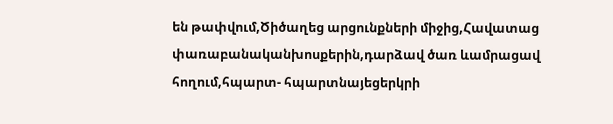են թափվում,Ծիծաղեց արցունքների միջից,Հավատաց փառաբանականխոսքերին,դարձավ ծառ ևամրացավ հողում,հպարտ- հպարտնայեցերկրի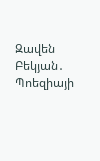Զավեն Բեկյան․ Պոեզիայի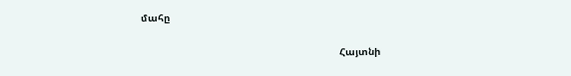մահը

                                                                  Հայտնի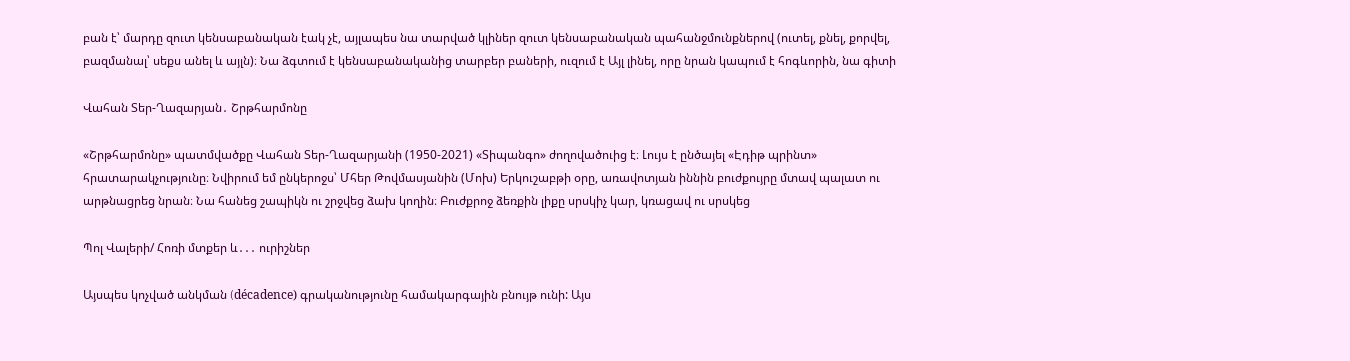բան է՝ մարդը զուտ կենսաբանական էակ չէ, այլապես նա տարված կլիներ զուտ կենսաբանական պահանջմունքներով (ուտել, քնել, քորվել, բազմանալ՝ սեքս անել և այլն)։ Նա ձգտում է կենսաբանականից տարբեր բաների, ուզում է Այլ լինել, որը նրան կապում է հոգևորին, նա գիտի

Վահան Տեր-Ղազարյան․ Շրթհարմոնը

«Շրթհարմոնը» պատմվածքը Վահան Տեր-Ղազարյանի (1950-2021) «Տիպանգո» ժողովածուից է։ Լույս է ընծայել «Էդիթ պրինտ» հրատարակչությունը։ Նվիրում եմ ընկերոջս՝ Մհեր Թովմասյանին (Մոխ) Երկուշաբթի օրը, առավոտյան իննին բուժքույրը մտավ պալատ ու արթնացրեց նրան։ Նա հանեց շապիկն ու շրջվեց ձախ կողին։ Բուժքրոջ ձեռքին լիքը սրսկիչ կար, կռացավ ու սրսկեց

Պոլ Վալերի/ Հոռի մտքեր և․․․ ուրիշներ

Այսպես կոչված անկման (décadence) գրականությունը համակարգային բնույթ ունի: Այս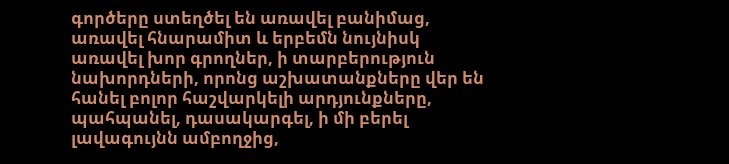գործերը ստեղծել են առավել բանիմաց, առավել հնարամիտ և երբեմն նույնիսկ առավել խոր գրողներ, ի տարբերություն նախորդների, որոնց աշխատանքները վեր են հանել բոլոր հաշվարկելի արդյունքները, պահպանել, դասակարգել, ի մի բերել լավագույնն ամբողջից,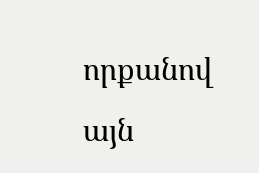որքանով այն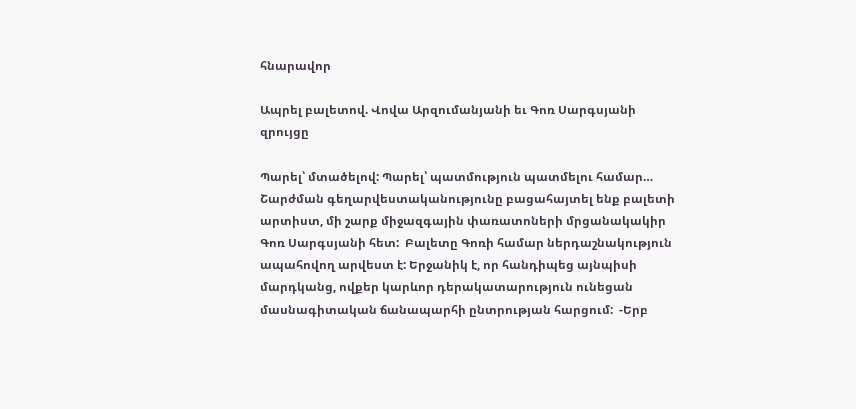հնարավոր

Ապրել բալետով. Վովա Արզումանյանի եւ Գոռ Սարգսյանի զրույցը

Պարել՝ մտածելով: Պարել՝ պատմություն պատմելու համար…  Շարժման գեղարվեստականությունը բացահայտել ենք բալետի արտիստ, մի շարք միջազգային փառատոների մրցանակակիր Գոռ Սարգսյանի հետ:  Բալետը Գոռի համար ներդաշնակություն ապահովող արվեստ է: Երջանիկ է, որ հանդիպեց այնպիսի մարդկանց, ովքեր կարևոր դերակատարություն ունեցան մասնագիտական ճանապարհի ընտրության հարցում:  -Երբ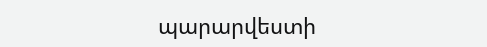պարարվեստի